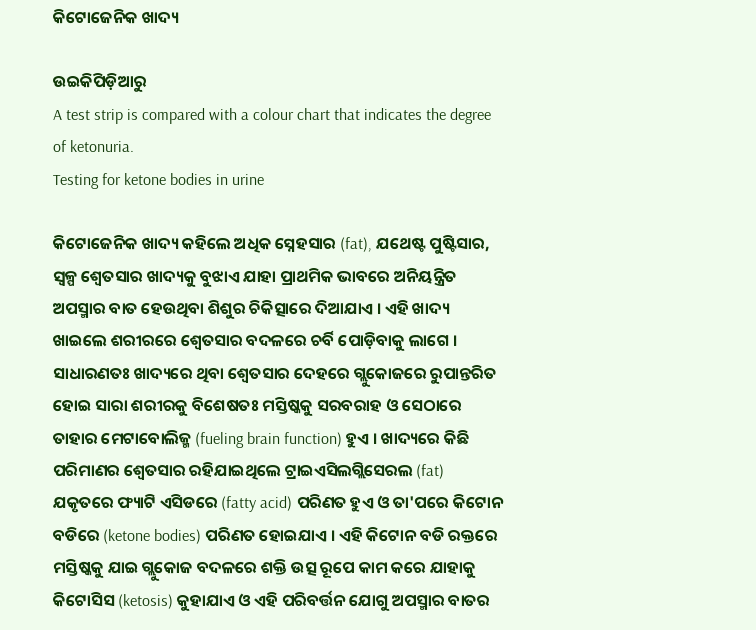କିଟୋଜେନିକ ଖାଦ୍ୟ

ଉଇକିପିଡ଼ିଆ‌ରୁ
A test strip is compared with a colour chart that indicates the degree of ketonuria.
Testing for ketone bodies in urine

କିଟୋଜେନିକ ଖାଦ୍ୟ କ‌ହିଲେ ଅଧିକ ସ୍ନେହସାର (fat), ଯଥେଷ୍ଟ ପୁଷ୍ଟିସାର, ସ୍ୱଳ୍ପ ଶ୍ୱେତସାର ଖାଦ୍ୟକୁ ବୁଝାଏ ଯାହା ପ୍ରାଥମିକ ଭାବରେ ଅନିୟନ୍ତ୍ରିତ ଅପସ୍ମାର ବାତ ହେଉଥିବା ଶିଶୁର ଚିକିତ୍ସାରେ ଦିଆଯାଏ । ଏହି ଖାଦ୍ୟ ଖାଇଲେ ଶରୀରରେ ଶ୍ୱେତସାର ବଦଳରେ ଚର୍ବି ପୋଡ଼ିବାକୁ ଲାଗେ । ସାଧାରଣତଃ ଖାଦ୍ୟରେ ଥିବା ଶ୍ୱେତସାର ଦେହରେ ଗ୍ଲୁକୋଜରେ ରୁପାନ୍ତରିତ ହୋଇ ସାରା ଶରୀରକୁ ବିଶେଷତଃ ମସ୍ତିଷ୍କ‌କୁ ସରବରାହ ଓ ସେଠାରେ ତାହାର ମେଟାବୋଲିଜ୍ମ (fueling brain function) ହୁଏ । ଖାଦ୍ୟରେ କିଛି ପରିମାଣର ଶ୍ୱେତସାର ରହିଯାଇଥିଲେ ଟ୍ରାଇଏସିଲଗ୍ଲିସେରଲ (fat) ଯକୃତରେ ଫ୍ୟାଟି ଏସିଡରେ (fatty acid) ପରିଣତ ହୁଏ ଓ ତା'ପରେ କିଟୋନ ବଡିରେ (ketone bodies) ପରିଣତ ହୋଇଯାଏ । ଏହି କିଟୋନ ବଡି ରକ୍ତରେ ମସ୍ତିଷ୍କ‌କୁ ଯାଇ ଗ୍ଲୁକୋଜ ବଦଳରେ ଶକ୍ତି ଉତ୍ସ ରୂପେ କାମ କରେ ଯାହାକୁ କିଟୋସିସ (ketosis) କୁହାଯାଏ ଓ ଏହି ପରିବର୍ତ୍ତନ ଯୋଗୁ ଅପସ୍ମାର ବାତର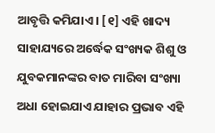ଆବୃତ୍ତି କମିଯାଏ । [୧] ଏହି ଖାଦ୍ୟ ସାହାଯ୍ୟରେ ଅର୍ଦ୍ଧେକ ସଂଖ୍ୟକ ଶିଶୁ ଓ ଯୁବକମାନଙ୍କର ବାତ ମାରିବା ସଂଖ୍ୟା ଅଧା ହୋଇଯାଏ ଯାହାର ପ୍ରଭାବ ଏହି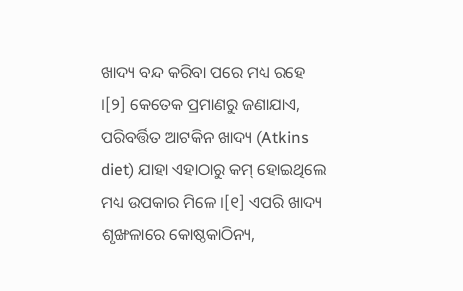ଖାଦ୍ୟ ବନ୍ଦ କରିବା ପରେ ମଧ୍ୟ ରହେ ।[୨] କେତେକ ପ୍ରମାଣରୁ ଜଣାଯାଏ, ପରିବର୍ତ୍ତିତ ଆଟକିନ ଖାଦ୍ୟ (Atkins diet) ଯାହା ଏହାଠାରୁ କମ୍ ହୋଇଥିଲେ ମଧ୍ୟ ଉପକାର ମିଳେ ।[୧] ଏପରି ଖାଦ୍ୟ ଶୃଙ୍ଖଳାରେ କୋଷ୍ଠକାଠିନ୍ୟ,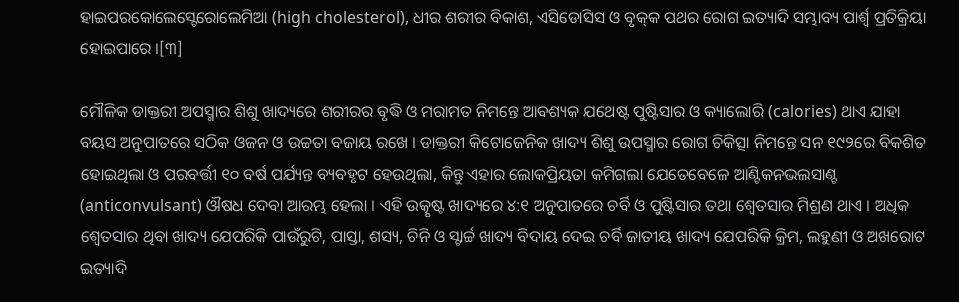ହାଇପରକୋଲେସ୍ଟେରୋଲେମିଆ (high cholesterol), ଧୀର ଶରୀର ବିକାଶ, ଏସିଡୋସିସ ଓ ବୃକ୍‌କ ପଥର ରୋଗ ଇତ୍ୟାଦି ସମ୍ଭାବ୍ୟ ପାର୍ଶ୍ୱ ପ୍ରତିକ୍ରିୟା ହୋଇପାରେ ।[୩]

ମୌଳିକ ଡାକ୍ତରୀ ଅପସ୍ମାର ଶିଶୁ ଖାଦ୍ୟରେ ଶରୀରର ବୃଦ୍ଧି ଓ ମରାମତ ନିମନ୍ତେ ଆବଶ୍ୟକ ଯଥେଷ୍ଟ ପୁଷ୍ଟିସାର ଓ କ୍ୟାଲୋରି (calories) ଥାଏ ଯାହା ବୟସ ଅନୁପାତରେ ସଠିକ ଓଜନ ଓ ଉଚ୍ଚତା ବଜାୟ ରଖେ । ଡାକ୍ତରୀ କିଟୋଜେନିକ ଖାଦ୍ୟ ଶିଶୁ ଉପସ୍ମାର ରୋଗ ଚିକିତ୍ସା ନିମନ୍ତେ ସନ ୧୯୨ରେ ବିକଶିତ ହୋଇଥିଲା ଓ ପରବର୍ତ୍ତୀ ୧୦ ବର୍ଷ ପର୍ଯ୍ୟନ୍ତ ବ୍ୟବ‌ହୃଟ ହେଉଥିଲା, କିନ୍ତୁ ଏହାର ଲୋକପ୍ରିୟତା କମିଗଲା ଯେତେବେଳେ ଆଣ୍ଟିକନଭଲସାଣ୍ଟ (anticonvulsant) ଔଷଧ ଦେବା ଆରମ୍ଭ ହେଲା । ଏହି ଉତ୍କୃଷ୍ଟ ଖାଦ୍ୟରେ ୪:୧ ଅନୁପାତରେ ଚର୍ବି ଓ ପୁଷ୍ଟିସାର ତ‌ଥା ଶ୍ୱେତସାର ମିଶ୍ରଣ ଥାଏ । ଅଧିକ ଶ୍ୱେତସାର ଥିବା ଖାଦ୍ୟ ଯେପରିକି ପାଉଁରୁଟି, ପାସ୍ତା, ଶସ୍ୟ, ଚିନି ଓ ସ୍ଟାର୍ଚ୍ଚ ଖାଦ୍ୟ ବିଦାୟ ଦେଇ ଚର୍ବି ଜାତୀୟ ଖାଦ୍ୟ ଯେପରିକି କ୍ରିମ, ଲହୁଣୀ ଓ ଅଖରୋଟ ଇତ୍ୟାଦି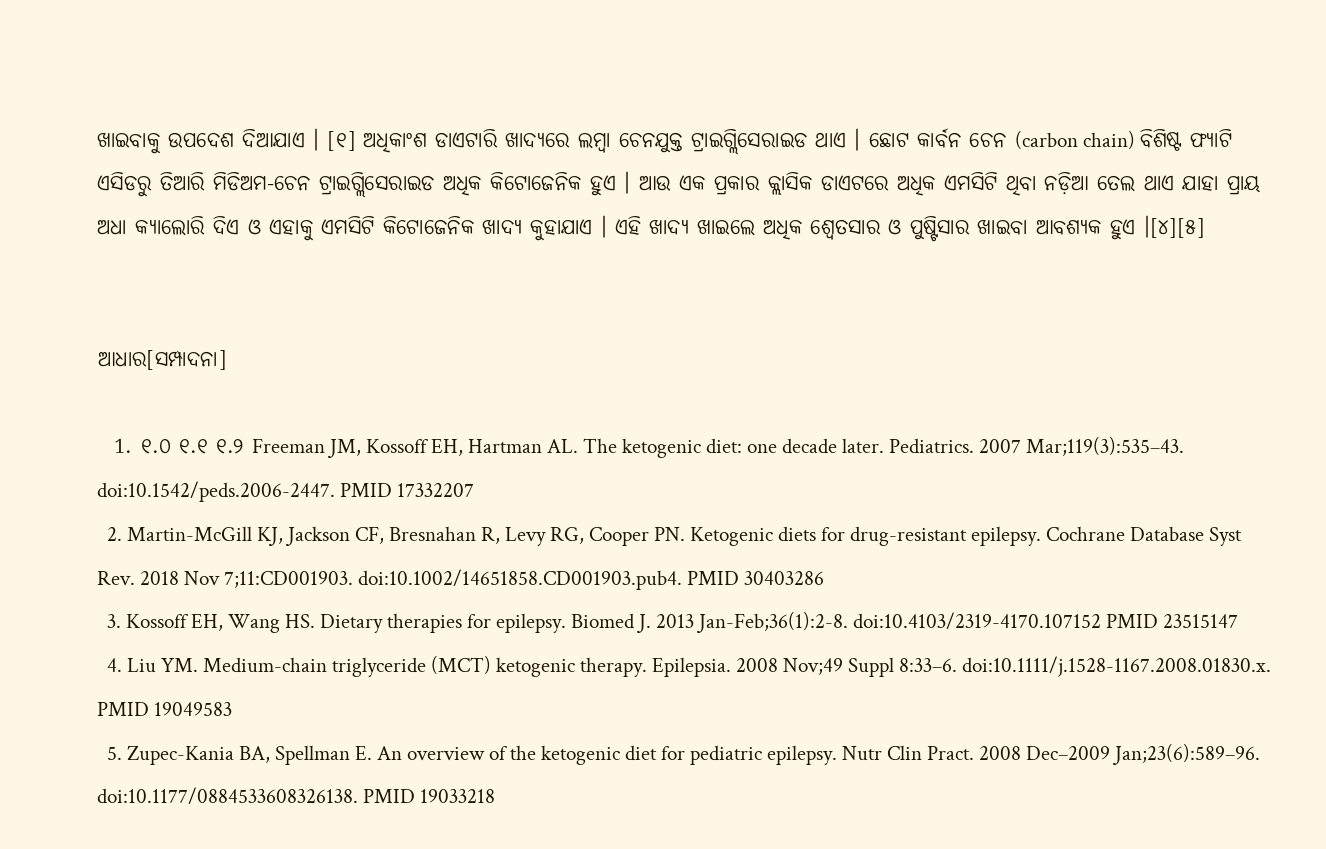ଖାଇବାକୁ ଉପଦେଶ ଦିଆଯାଏ । [୧] ଅଧିକାଂଶ ଡାଏଟାରି ଖାଦ୍ୟରେ ଲମ୍ବା ଚେନ‌ଯୁକ୍ତ ଟ୍ରାଇଗ୍ଲିସେରାଇଡ ଥାଏ । ଛୋଟ କାର୍ବନ ଚେନ (carbon chain) ବିଶିଷ୍ଟ ଫ୍ୟାଟି ଏସିଡରୁ ତିଆରି ମିଡିଅମ-ଚେନ ଟ୍ରାଇଗ୍ଲିସେରାଇଡ ଅଧିକ କିଟୋଜେନିକ ହୁଏ । ଆଉ ଏକ ପ୍ରକାର କ୍ଲାସିକ ଡାଏଟରେ ଅଧିକ ଏମସିଟି ଥିବା ନଡ଼ିଆ ତେଲ ଥାଏ ଯାହା ପ୍ରାୟ ଅଧା କ୍ୟାଲୋରି ଦିଏ ଓ ଏହାକୁ ଏମସିଟି କିଟୋଜେନିକ ଖାଦ୍ୟ କୁହାଯାଏ । ଏହି ଖାଦ୍ୟ ଖାଇଲେ ଅଧିକ ଶ୍ୱେତସାର ଓ ପୁଷ୍ଟିସାର ଖାଇବା ଆବଶ୍ୟକ ହୁଏ ।[୪][୫]


ଆଧାର[ସମ୍ପାଦନା]

  1. ୧.୦ ୧.୧ ୧.୨ Freeman JM, Kossoff EH, Hartman AL. The ketogenic diet: one decade later. Pediatrics. 2007 Mar;119(3):535–43. doi:10.1542/peds.2006-2447. PMID 17332207
  2. Martin-McGill KJ, Jackson CF, Bresnahan R, Levy RG, Cooper PN. Ketogenic diets for drug-resistant epilepsy. Cochrane Database Syst Rev. 2018 Nov 7;11:CD001903. doi:10.1002/14651858.CD001903.pub4. PMID 30403286
  3. Kossoff EH, Wang HS. Dietary therapies for epilepsy. Biomed J. 2013 Jan-Feb;36(1):2-8. doi:10.4103/2319-4170.107152 PMID 23515147
  4. Liu YM. Medium-chain triglyceride (MCT) ketogenic therapy. Epilepsia. 2008 Nov;49 Suppl 8:33–6. doi:10.1111/j.1528-1167.2008.01830.x. PMID 19049583
  5. Zupec-Kania BA, Spellman E. An overview of the ketogenic diet for pediatric epilepsy. Nutr Clin Pract. 2008 Dec–2009 Jan;23(6):589–96. doi:10.1177/0884533608326138. PMID 19033218